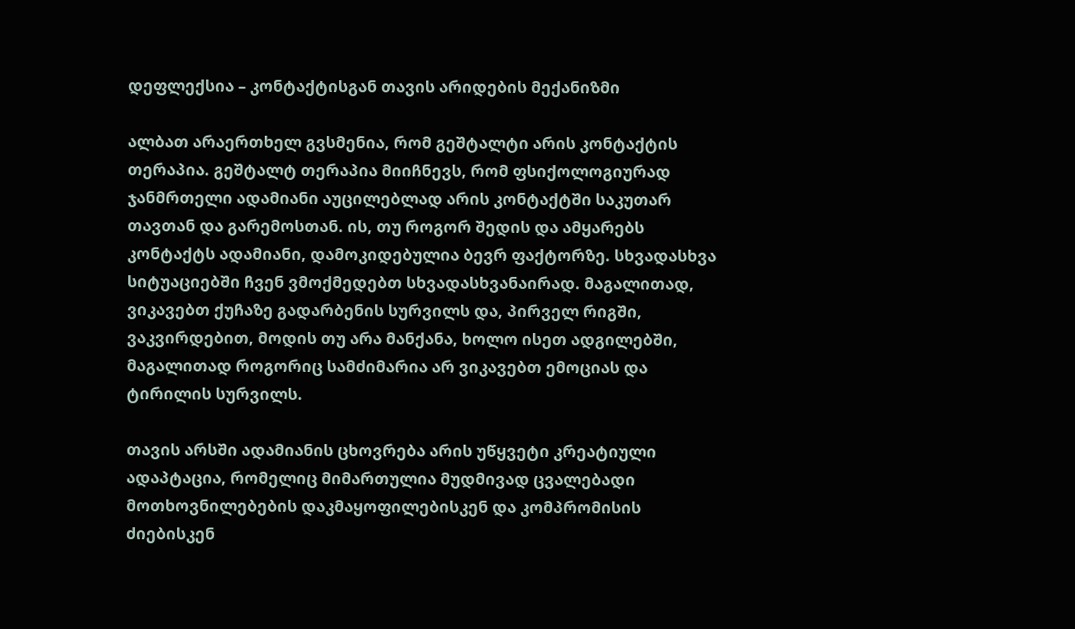დეფლექსია – კონტაქტისგან თავის არიდების მექანიზმი

ალბათ არაერთხელ გვსმენია, რომ გეშტალტი არის კონტაქტის თერაპია. გეშტალტ თერაპია მიიჩნევს, რომ ფსიქოლოგიურად ჯანმრთელი ადამიანი აუცილებლად არის კონტაქტში საკუთარ თავთან და გარემოსთან. ის, თუ როგორ შედის და ამყარებს კონტაქტს ადამიანი, დამოკიდებულია ბევრ ფაქტორზე. სხვადასხვა სიტუაციებში ჩვენ ვმოქმედებთ სხვადასხვანაირად. მაგალითად, ვიკავებთ ქუჩაზე გადარბენის სურვილს და, პირველ რიგში, ვაკვირდებით, მოდის თუ არა მანქანა, ხოლო ისეთ ადგილებში, მაგალითად როგორიც სამძიმარია არ ვიკავებთ ემოციას და ტირილის სურვილს.

თავის არსში ადამიანის ცხოვრება არის უწყვეტი კრეატიული ადაპტაცია, რომელიც მიმართულია მუდმივად ცვალებადი მოთხოვნილებების დაკმაყოფილებისკენ და კომპრომისის ძიებისკენ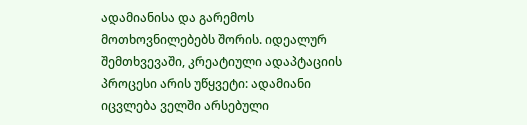ადამიანისა და გარემოს მოთხოვნილებებს შორის. იდეალურ შემთხვევაში, კრეატიული ადაპტაციის პროცესი არის უწყვეტი: ადამიანი იცვლება ველში არსებული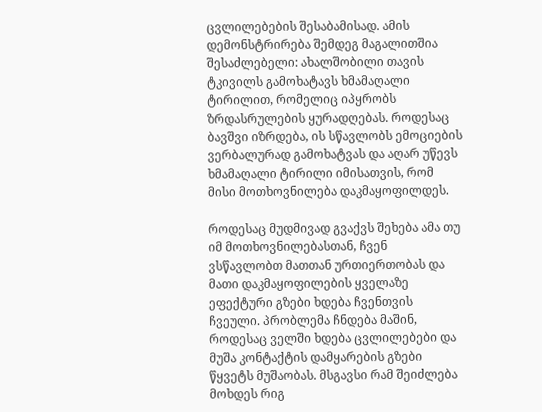ცვლილებების შესაბამისად. ამის დემონსტრირება შემდეგ მაგალითშია შესაძლებელი: ახალშობილი თავის ტკივილს გამოხატავს ხმამაღალი ტირილით, რომელიც იპყრობს ზრდასრულების ყურადღებას. როდესაც ბავშვი იზრდება, ის სწავლობს ემოციების ვერბალურად გამოხატვას და აღარ უწევს ხმამაღალი ტირილი იმისათვის, რომ მისი მოთხოვნილება დაკმაყოფილდეს.

როდესაც მუდმივად გვაქვს შეხება ამა თუ იმ მოთხოვნილებასთან, ჩვენ ვსწავლობთ მათთან ურთიერთობას და მათი დაკმაყოფილების ყველაზე ეფექტური გზები ხდება ჩვენთვის ჩვეული. პრობლემა ჩნდება მაშინ, როდესაც ველში ხდება ცვლილებები და მუშა კონტაქტის დამყარების გზები წყვეტს მუშაობას. მსგავსი რამ შეიძლება მოხდეს რიგ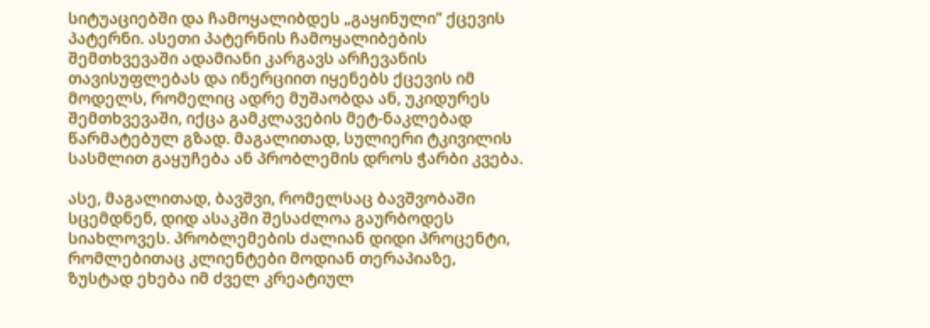სიტუაციებში და ჩამოყალიბდეს „გაყინული“ ქცევის პატერნი. ასეთი პატერნის ჩამოყალიბების შემთხვევაში ადამიანი კარგავს არჩევანის თავისუფლებას და ინერციით იყენებს ქცევის იმ მოდელს, რომელიც ადრე მუშაობდა ან, უკიდურეს შემთხვევაში, იქცა გამკლავების მეტ-ნაკლებად წარმატებულ გზად. მაგალითად, სულიერი ტკივილის სასმლით გაყუჩება ან პრობლემის დროს ჭარბი კვება.

ასე, მაგალითად, ბავშვი, რომელსაც ბავშვობაში სცემდნენ, დიდ ასაკში შესაძლოა გაურბოდეს სიახლოვეს. პრობლემების ძალიან დიდი პროცენტი, რომლებითაც კლიენტები მოდიან თერაპიაზე, ზუსტად ეხება იმ ძველ კრეატიულ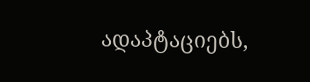ადაპტაციებს,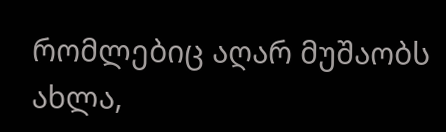რომლებიც აღარ მუშაობს ახლა,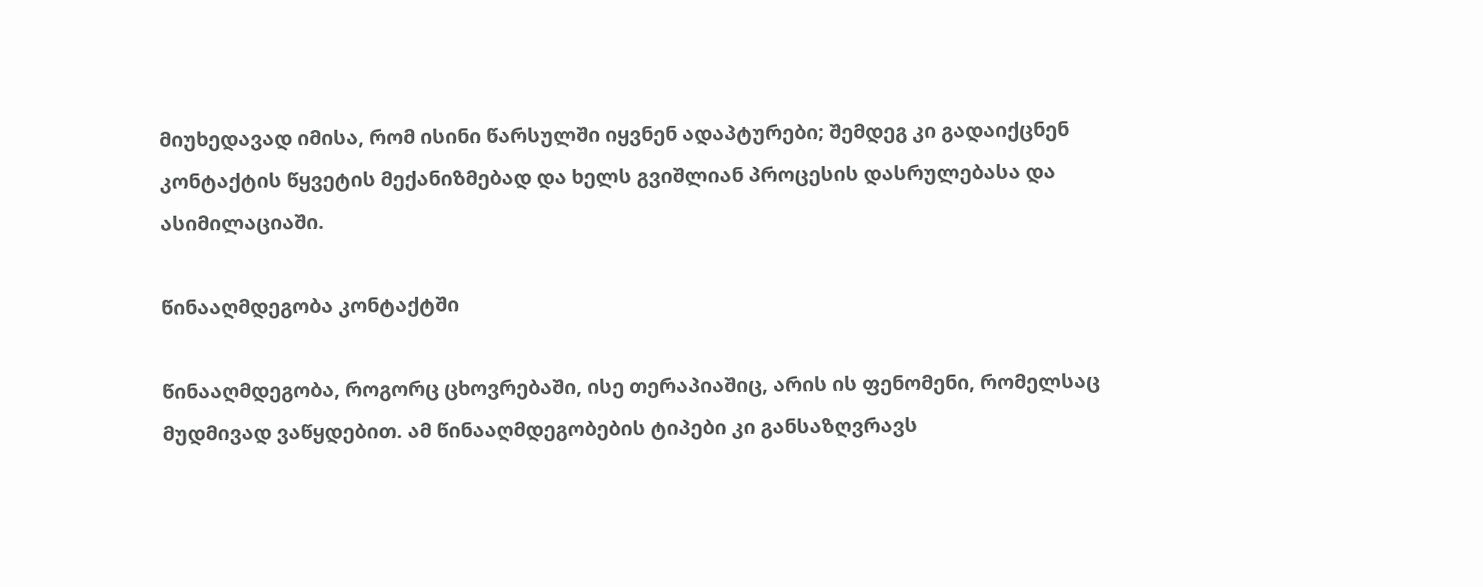მიუხედავად იმისა, რომ ისინი წარსულში იყვნენ ადაპტურები; შემდეგ კი გადაიქცნენ კონტაქტის წყვეტის მექანიზმებად და ხელს გვიშლიან პროცესის დასრულებასა და ასიმილაციაში.

წინააღმდეგობა კონტაქტში

წინააღმდეგობა, როგორც ცხოვრებაში, ისე თერაპიაშიც, არის ის ფენომენი, რომელსაც მუდმივად ვაწყდებით. ამ წინააღმდეგობების ტიპები კი განსაზღვრავს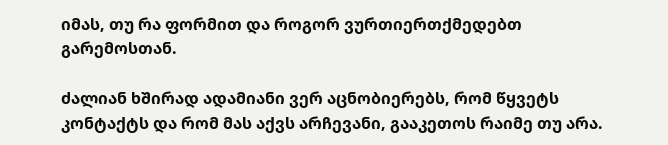იმას, თუ რა ფორმით და როგორ ვურთიერთქმედებთ გარემოსთან.

ძალიან ხშირად ადამიანი ვერ აცნობიერებს, რომ წყვეტს კონტაქტს და რომ მას აქვს არჩევანი, გააკეთოს რაიმე თუ არა.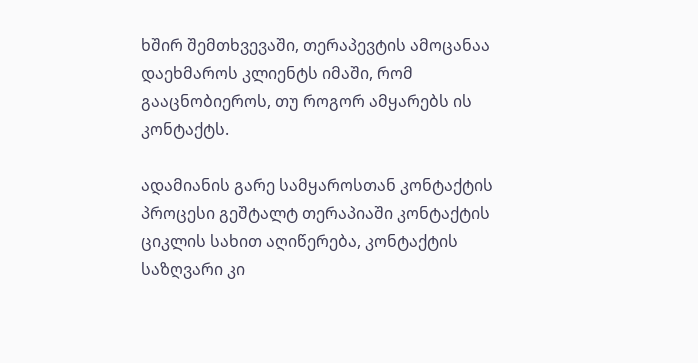ხშირ შემთხვევაში, თერაპევტის ამოცანაა დაეხმაროს კლიენტს იმაში, რომ გააცნობიეროს, თუ როგორ ამყარებს ის კონტაქტს.

ადამიანის გარე სამყაროსთან კონტაქტის პროცესი გეშტალტ თერაპიაში კონტაქტის ციკლის სახით აღიწერება, კონტაქტის საზღვარი კი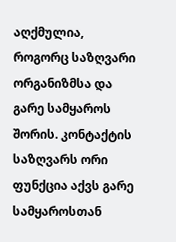აღქმულია, როგორც საზღვარი ორგანიზმსა და გარე სამყაროს შორის. კონტაქტის საზღვარს ორი ფუნქცია აქვს გარე სამყაროსთან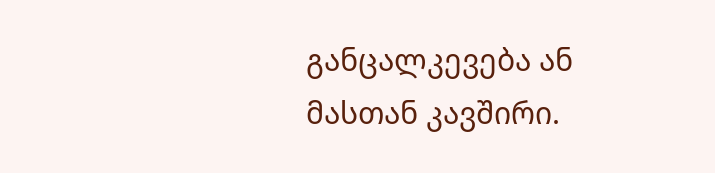განცალკევება ან მასთან კავშირი.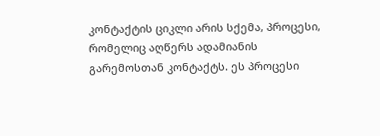კონტაქტის ციკლი არის სქემა, პროცესი, რომელიც აღწერს ადამიანის გარემოსთან კონტაქტს. ეს პროცესი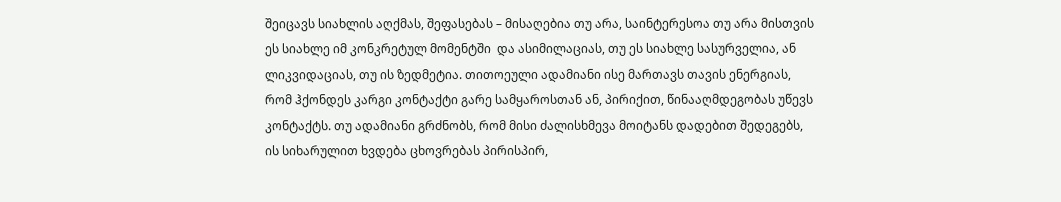შეიცავს სიახლის აღქმას, შეფასებას – მისაღებია თუ არა, საინტერესოა თუ არა მისთვის ეს სიახლე იმ კონკრეტულ მომენტში  და ასიმილაციას, თუ ეს სიახლე სასურველია, ან ლიკვიდაციას, თუ ის ზედმეტია. თითოეული ადამიანი ისე მართავს თავის ენერგიას, რომ ჰქონდეს კარგი კონტაქტი გარე სამყაროსთან ან, პირიქით, წინააღმდეგობას უწევს კონტაქტს. თუ ადამიანი გრძნობს, რომ მისი ძალისხმევა მოიტანს დადებით შედეგებს, ის სიხარულით ხვდება ცხოვრებას პირისპირ,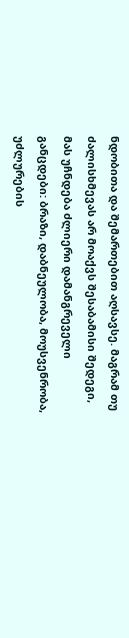ნდობითა და შემართებით აღსავსე. მაგრამ თუ ძალისხმევას არ მოაქვს შესაბამისი შედეგი, მას უჩნდება ძლიერი დამანგრეველი განცდები: ბრაზი, დაბნეულობა, მოუსვენრობა, უძლურების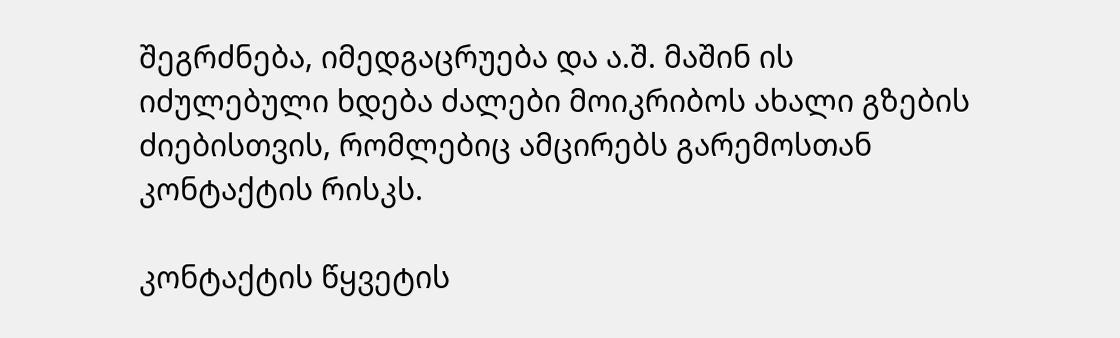შეგრძნება, იმედგაცრუება და ა.შ. მაშინ ის იძულებული ხდება ძალები მოიკრიბოს ახალი გზების ძიებისთვის, რომლებიც ამცირებს გარემოსთან კონტაქტის რისკს.

კონტაქტის წყვეტის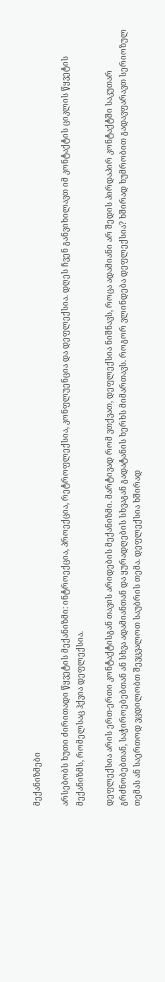მექანიზმები

არსებობს ხუთი ძირითადი წყვეტის მექანიზმი: ინტროექცია, პროექცია, რეტროფლექსია, კონფლუენცია და დეფლექსია. დღეს ჩვენ განვიხილავთ იმ კონტაქტის ციკლის წყვეტის მექანიზმს, რომელსაც ჰქვია დეფლექსია.

დეფლექსია არის ერთ-ერთი კონტაქტისგან თავის არიდების მექანიზმი. მარტივად რომ ვთქვათ, დეფლექსია ნიშნავს, როცა ადამიანი არ შედის პირდაპირ კონტაქტში საკუთარ გრძნობებთან, საჭიროებებთან ან სხვა ადამიანთან და ყურადღების სხვაგან გადატანის ხერხს მიმართავს. როგორ ვლინდება დეფლექსია? ხშირად ხუმრობით გადავფარავთ სერიოზულ თემას ან საერთოდ ვცდილობთ შევცვალოთ საუბრის თემა. დეფლექსია ხშირად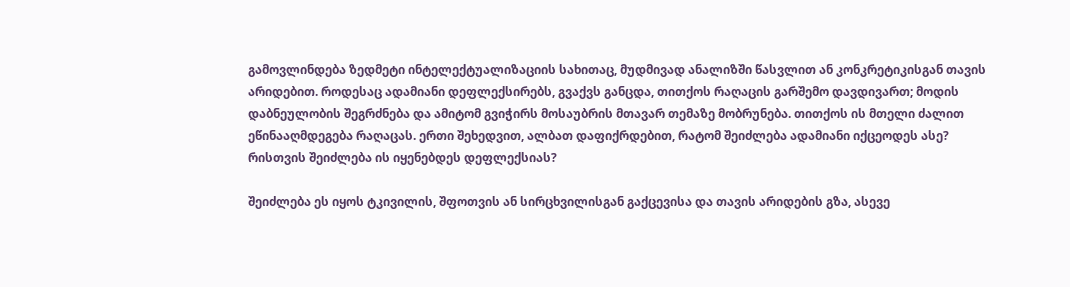გამოვლინდება ზედმეტი ინტელექტუალიზაციის სახითაც, მუდმივად ანალიზში წასვლით ან კონკრეტიკისგან თავის არიდებით. როდესაც ადამიანი დეფლექსირებს, გვაქვს განცდა, თითქოს რაღაცის გარშემო დავდივართ; მოდის დაბნეულობის შეგრძნება და ამიტომ გვიჭირს მოსაუბრის მთავარ თემაზე მობრუნება. თითქოს ის მთელი ძალით ეწინააღმდეგება რაღაცას. ერთი შეხედვით, ალბათ დაფიქრდებით, რატომ შეიძლება ადამიანი იქცეოდეს ასე? რისთვის შეიძლება ის იყენებდეს დეფლექსიას?

შეიძლება ეს იყოს ტკივილის, შფოთვის ან სირცხვილისგან გაქცევისა და თავის არიდების გზა, ასევე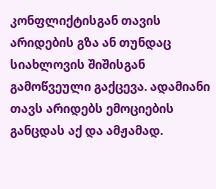კონფლიქტისგან თავის არიდების გზა ან თუნდაც სიახლოვის შიშისგან გამოწვეული გაქცევა. ადამიანი თავს არიდებს ემოციების განცდას აქ და ამჟამად.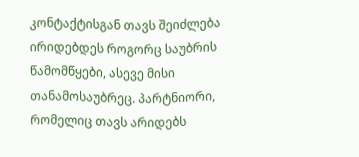კონტაქტისგან თავს შეიძლება ირიდებდეს როგორც საუბრის წამომწყები, ასევე მისი თანამოსაუბრეც. პარტნიორი, რომელიც თავს არიდებს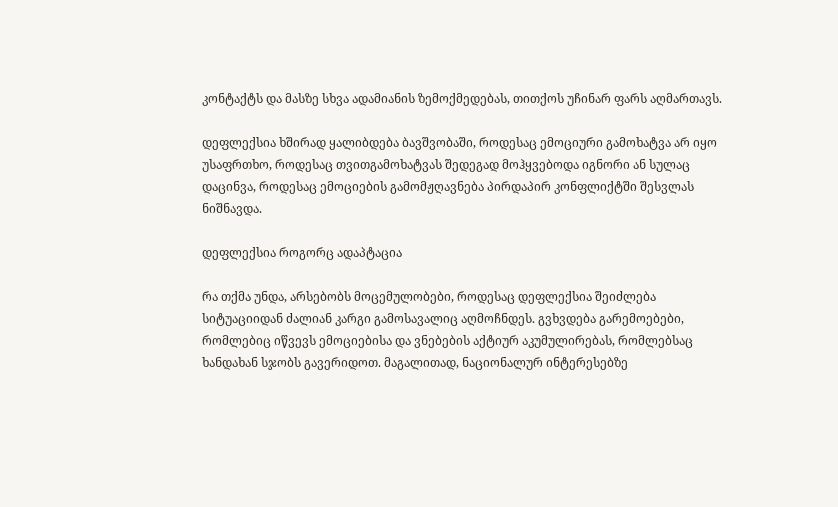კონტაქტს და მასზე სხვა ადამიანის ზემოქმედებას, თითქოს უჩინარ ფარს აღმართავს.

დეფლექსია ხშირად ყალიბდება ბავშვობაში, როდესაც ემოციური გამოხატვა არ იყო უსაფრთხო, როდესაც თვითგამოხატვას შედეგად მოჰყვებოდა იგნორი ან სულაც დაცინვა, როდესაც ემოციების გამომჟღავნება პირდაპირ კონფლიქტში შესვლას ნიშნავდა.

დეფლექსია როგორც ადაპტაცია

რა თქმა უნდა, არსებობს მოცემულობები, როდესაც დეფლექსია შეიძლება სიტუაციიდან ძალიან კარგი გამოსავალიც აღმოჩნდეს. გვხვდება გარემოებები, რომლებიც იწვევს ემოციებისა და ვნებების აქტიურ აკუმულირებას, რომლებსაც ხანდახან სჯობს გავერიდოთ. მაგალითად, ნაციონალურ ინტერესებზე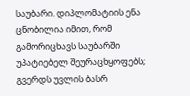საუბარი. დიპლომატიის ენა ცნობილია იმით, რომ გამორიცხავს საუბარში უპატიებელ შეურაცხყოფებს; გვერდს უვლის ბასრ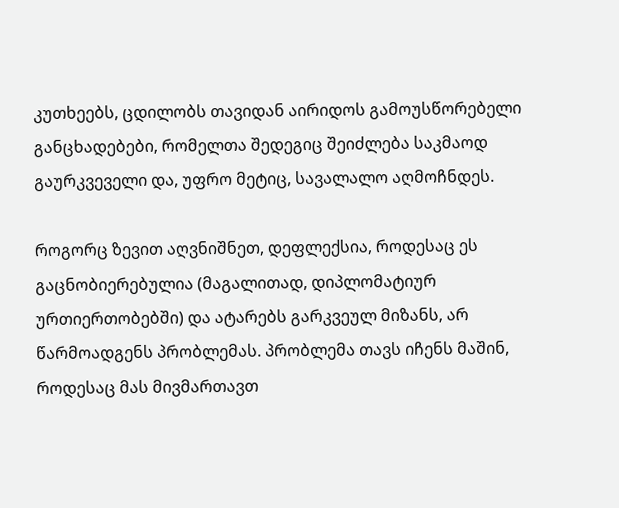კუთხეებს, ცდილობს თავიდან აირიდოს გამოუსწორებელი განცხადებები, რომელთა შედეგიც შეიძლება საკმაოდ გაურკვეველი და, უფრო მეტიც, სავალალო აღმოჩნდეს.

როგორც ზევით აღვნიშნეთ, დეფლექსია, როდესაც ეს გაცნობიერებულია (მაგალითად, დიპლომატიურ ურთიერთობებში) და ატარებს გარკვეულ მიზანს, არ წარმოადგენს პრობლემას. პრობლემა თავს იჩენს მაშინ, როდესაც მას მივმართავთ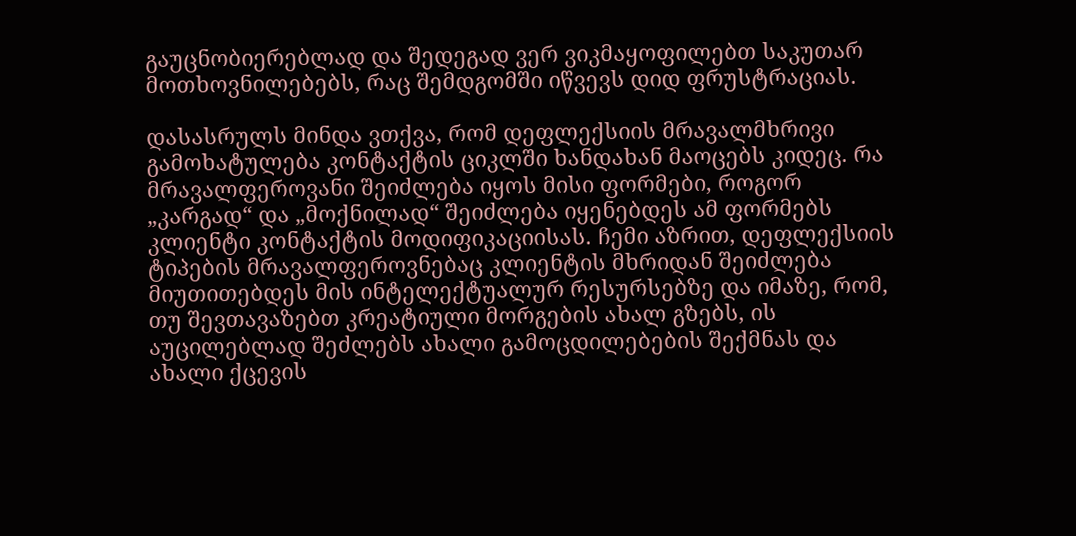გაუცნობიერებლად და შედეგად ვერ ვიკმაყოფილებთ საკუთარ მოთხოვნილებებს, რაც შემდგომში იწვევს დიდ ფრუსტრაციას.

დასასრულს მინდა ვთქვა, რომ დეფლექსიის მრავალმხრივი გამოხატულება კონტაქტის ციკლში ხანდახან მაოცებს კიდეც. რა მრავალფეროვანი შეიძლება იყოს მისი ფორმები, როგორ „კარგად“ და „მოქნილად“ შეიძლება იყენებდეს ამ ფორმებს კლიენტი კონტაქტის მოდიფიკაციისას. ჩემი აზრით, დეფლექსიის ტიპების მრავალფეროვნებაც კლიენტის მხრიდან შეიძლება მიუთითებდეს მის ინტელექტუალურ რესურსებზე და იმაზე, რომ, თუ შევთავაზებთ კრეატიული მორგების ახალ გზებს, ის აუცილებლად შეძლებს ახალი გამოცდილებების შექმნას და ახალი ქცევის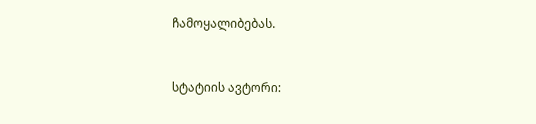ჩამოყალიბებას.



სტატიის ავტორი: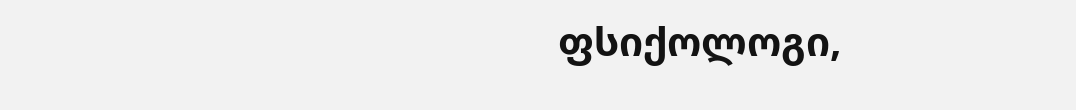ფსიქოლოგი,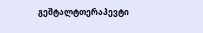გეშტალტთერაპევტი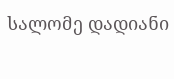სალომე დადიანი